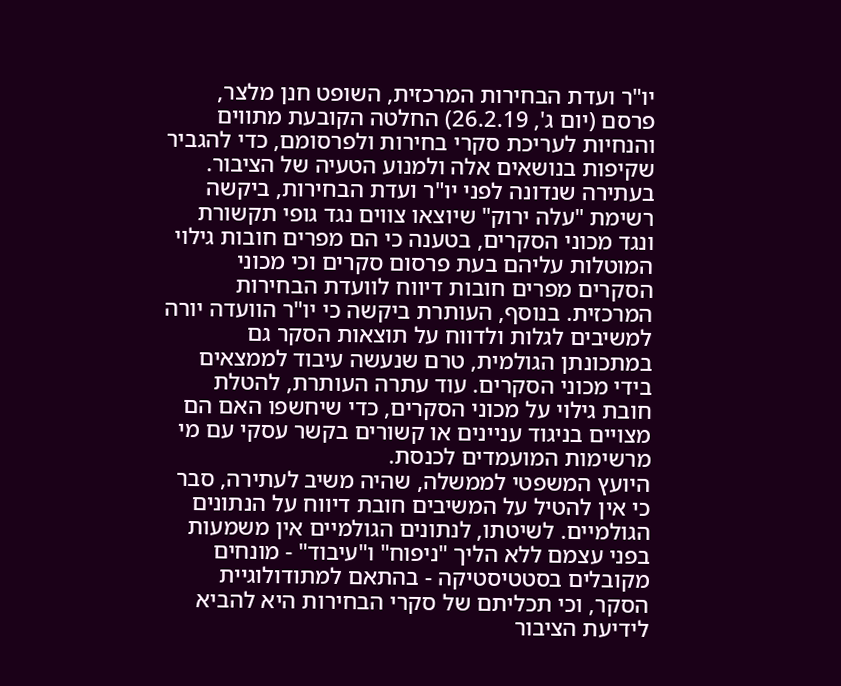יו"ר ועדת הבחירות המרכזית, השופט חנן מלצר, פרסם (יום ג', 26.2.19) החלטה הקובעת מתווים והנחיות לעריכת סקרי בחירות ולפרסומם, כדי להגביר שקיפות בנושאים אלה ולמנוע הטעיה של הציבור.
בעתירה שנדונה לפני יו"ר ועדת הבחירות, ביקשה רשימת "עלה ירוק" שיוצאו צווים נגד גופי תקשורת ונגד מכוני הסקרים, בטענה כי הם מפרים חובות גילוי המוטלות עליהם בעת פרסום סקרים וכי מכוני הסקרים מפרים חובות דיווח לוועדת הבחירות המרכזית. בנוסף, העותרת ביקשה כי יו"ר הוועדה יורה למשיבים לגלות ולדווח על תוצאות הסקר גם במתכונתן הגולמית, טרם שנעשה עיבוד לממצאים בידי מכוני הסקרים. עוד עתרה העותרת, להטלת חובת גילוי על מכוני הסקרים, כדי שיחשפו האם הם מצויים בניגוד עניינים או קשורים בקשר עסקי עם מי מרשימות המועמדים לכנסת.
היועץ המשפטי לממשלה, שהיה משיב לעתירה, סבר כי אין להטיל על המשיבים חובת דיווח על הנתונים הגולמיים. לשיטתו, לנתונים הגולמיים אין משמעות בפני עצמם ללא הליך "ניפוח" ו"עיבוד" - מונחים מקובלים בסטטיסטיקה - בהתאם למתודולוגיית הסקר, וכי תכליתם של סקרי הבחירות היא להביא לידיעת הציבור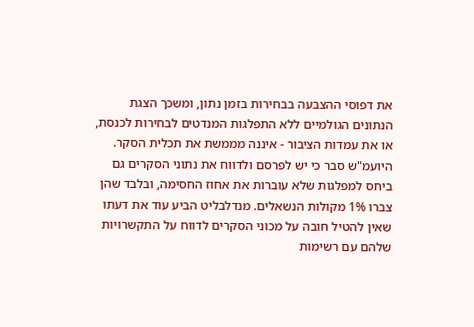את דפוסי ההצבעה בבחירות בזמן נתון, ומשכך הצגת הנתונים הגולמיים ללא התפלגות המנדטים לבחירות לכנסת, או את עמדות הציבור - איננה מממשת את תכלית הסקר. היועמ"ש סבר כי יש לפרסם ולדווח את נתוני הסקרים גם ביחס למפלגות שלא עוברות את אחוז החסימה, ובלבד שהן צברו 1% מקולות הנשאלים. מנדלבליט הביע עוד את דעתו שאין להטיל חובה על מכוני הסקרים לדווח על התקשרויות שלהם עם רשימות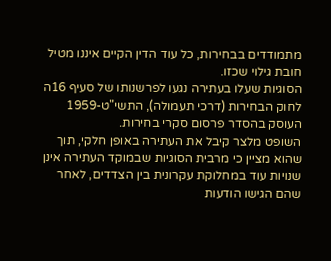מתמודדים בבחירות, כל עוד הדין הקיים איננו מטיל חובת גילוי שכזו.
הסוגיות שעלו בעתירה נגעו לפרשנותו של סעיף 16ה לחוק הבחירות (דרכי תעמולה), התשי"ט-1959 העוסק בהסדר פרסום סקרי בחירות.
השופט מלצר קיבל את העתירה באופן חלקי, תוך שהוא מציין כי מרבית הסוגיות שבמוקד העתירה אינן שנויות עוד במחלוקת עקרונית בין הצדדים, לאחר שהם הגישו הודעות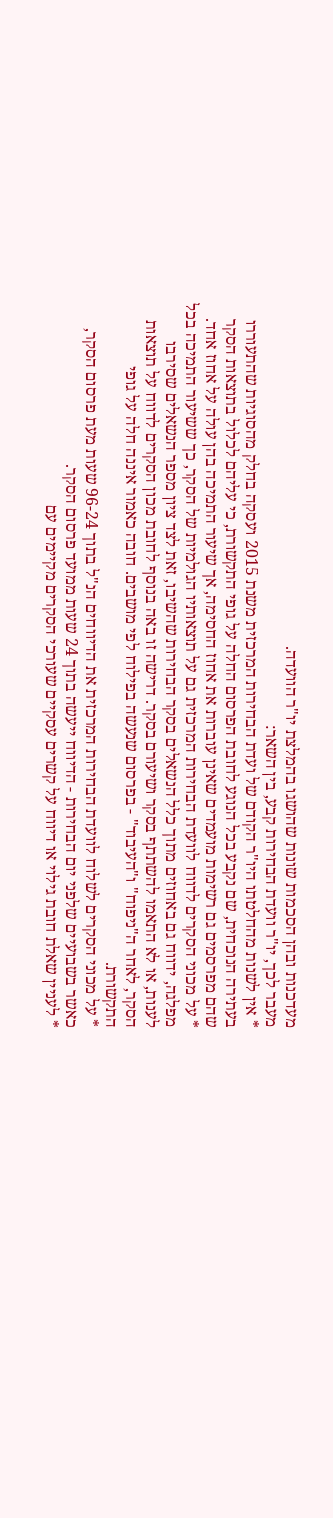מעדכנות ובהן הסכמות שונות שהושגו בהמלצת יו"ר הוועדה.
מעבר לכך, יו"ר וועדת הבחירות קבע, בין השאר:
* אין לשנות מהחלטתו היו"ר הקודם של ועדת הבחירות המרכזית משנת 2015 ועסקה בחלק מהסוגיות שהתעוררו בעתירה הנוכחית, שם נקבע בכל הנוגע לחובת הפרסום החלה על גופי התקשורת, כי עליהם לכלול בתוצאות הסקר שהם מפרסמים גם רשימות מועמדים שאינן עוברות את אחוז החסימה, אך שיעור התמיכה בהן עולה על אחוז אחד.
* על מכוני הסקרים לדווח לוועדת הבחירות המרכזית גם על תוצאותיו הגולמיות של הסקר, כך ששיעור התמיכה בכל מפלגה, ידווח גם באחוזים מתוך כלל הנשאלים בסקר הבחירות שהשיבו, זאת לצד ציון מספר הנשאלים שסירבו לענות, או לא התאמו להשתתף בסקר ושיעורם בסקר. דרישה זו באה בנוסף לחובת מכון הסקרים לדווח על תוצאות הסקר, לאחר ה"ניפוח" ו"העיבוד" - בפרסום שנעשה בפילוח לפי מושבים. חובה כאמור איננה חלה על גופי התקשורת.
* על מכוני הסקרים לשלוח לוועדת הבחירות המרכזית את הדיווחים הנ"ל בתוך 96-24 שעות מעת פרסום הסקר, כאשר בשבועיים שלפני יום הבחירות - הדיווח ייעשה בתוך 24 שעות ממועד פרסום הסקר.
* לעניין שאלת חובת גילוי או דיווח על קשרים עסקיים שעורכי הסקרים מקיימים עם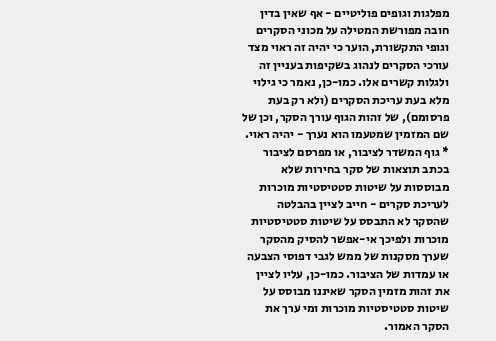מפלגות וגופים פוליטיים - אף שאין בדין חובה מפורשת המטילה על מכוני הסקרים וגופי התקשורת, הוער כי יהיה זה ראוי מצד עורכי הסקרים לנהוג בשקיפות בעניין זה ולגלות קשרים אלו. כמו-כן, נאמר כי גילוי מלא בעת עריכת הסקרים (ולא רק בעת פרסומם), של זהות הגוף עורך הסקר, וכן של שם המזמין שמטעמו הוא נערך - יהיה ראוי.
* גוף המשדר לציבור, או מפרסם לציבור בכתב תוצאות של סקר בחירות שלא מבוססות על שיטות סטטיסטיות מוכרות לעריכת סקרים - חייב לציין בהבלטה שהסקר לא התבסס על שיטות סטטיסטיות מוכרות ולפיכך אי-אפשר להסיק מהסקר שערך מסקנות של ממש לגבי דפוסי הצבעה או עמדות של הציבור. כמו-כן, עליו לציין את זהות מזמין הסקר שאיננו מבוסס על שיטות סטטיסטיות מוכרות ומי ערך את הסקר האמור.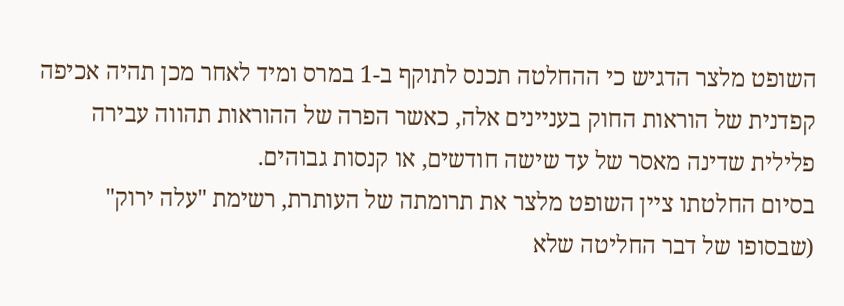השופט מלצר הדגיש כי ההחלטה תכנס לתוקף ב-1 במרס ומיד לאחר מכן תהיה אכיפה קפדנית של הוראות החוק בעניינים אלה, כאשר הפרה של ההוראות תהווה עבירה פלילית שדינה מאסר של עד שישה חודשים, או קנסות גבוהים.
בסיום החלטתו ציין השופט מלצר את תרומתה של העותרת, רשימת "עלה ירוק" (שבסופו של דבר החליטה שלא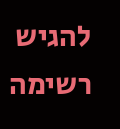להגיש רשימה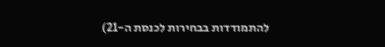להתמודדות בבחירות לכנסת ה-21)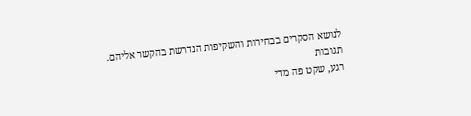לנושא הסקרים בבחירות והשקיפות הנדרשת בהקשר אליהם.
תגובות
רגע, שקט פה מדי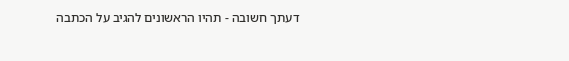דעתך חשובה - תהיו הראשונים להגיב על הכתבה